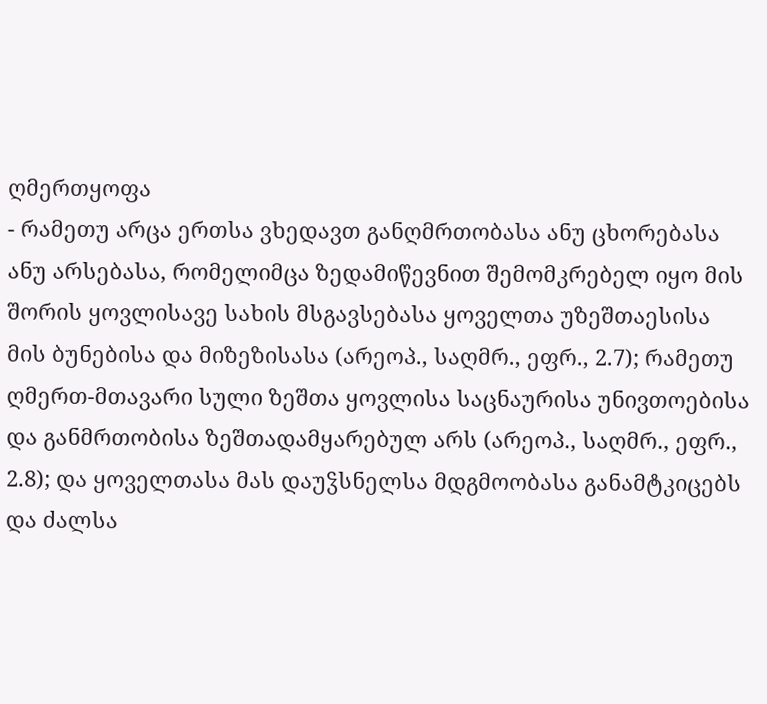ღმერთყოფა
- რამეთუ არცა ერთსა ვხედავთ განღმრთობასა ანუ ცხორებასა ანუ არსებასა, რომელიმცა ზედამიწევნით შემომკრებელ იყო მის შორის ყოვლისავე სახის მსგავსებასა ყოველთა უზეშთაესისა მის ბუნებისა და მიზეზისასა (არეოპ., საღმრ., ეფრ., 2.7); რამეთუ ღმერთ-მთავარი სული ზეშთა ყოვლისა საცნაურისა უნივთოებისა და განმრთობისა ზეშთადამყარებულ არს (არეოპ., საღმრ., ეფრ., 2.8); და ყოველთასა მას დაუჴსნელსა მდგმოობასა განამტკიცებს და ძალსა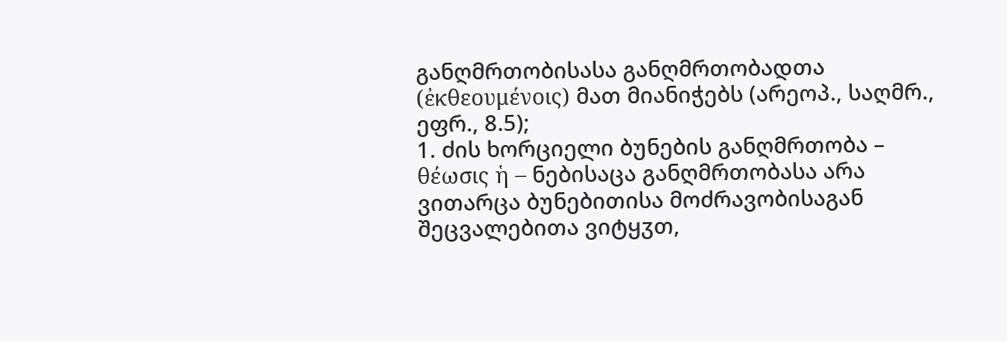განღმრთობისასა განღმრთობადთა (ἐκθεουμένοις) მათ მიანიჭებს (არეოპ., საღმრ., ეფრ., 8.5);
1. ძის ხორციელი ბუნების განღმრთობა – θέωσις ἡ – ნებისაცა განღმრთობასა არა ვითარცა ბუნებითისა მოძრავობისაგან შეცვალებითა ვიტყჳთ,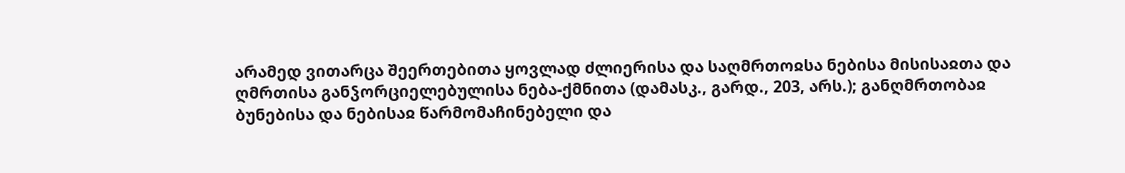არამედ ვითარცა შეერთებითა ყოვლად ძლიერისა და საღმრთოჲსა ნებისა მისისაჲთა და ღმრთისა განჴორციელებულისა ნება-ქმნითა (დამასკ., გარდ., 203, არს.); განღმრთობაჲ ბუნებისა და ნებისაჲ წარმომაჩინებელი და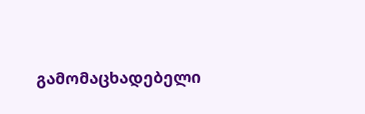გამომაცხადებელი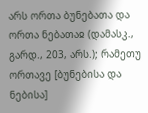არს ორთა ბუნებათა და ორთა ნებათაჲ (დამასკ., გარდ., 203, არს.); რამეთუ ორთავე [ბუნებისა და ნებისა]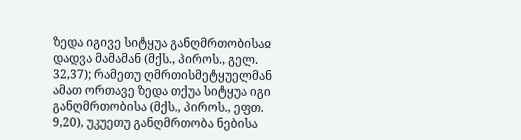ზედა იგივე სიტყუა განღმრთობისაჲ დადვა მამამან (მქს., პიროს., გელ. 32,37); რამეთუ ღმრთისმეტყუელმან ამათ ორთავე ზედა თქუა სიტყუა იგი განღმრთობისა (მქს., პიროს., ეფთ. 9,20), უკუეთუ განღმრთობა ნებისა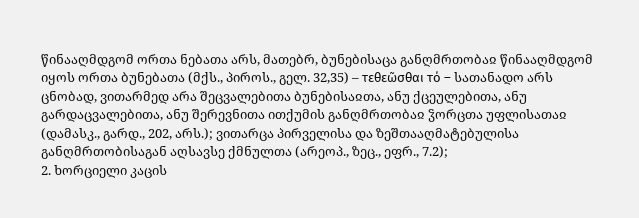წინააღმდგომ ორთა ნებათა არს, მათებრ, ბუნებისაცა განღმრთობაჲ წინააღმდგომ იყოს ორთა ბუნებათა (მქს., პიროს., გელ. 32,35) – τεθεῶσθαι τό – სათანადო არს ცნობად, ვითარმედ არა შეცვალებითა ბუნებისაჲთა, ანუ ქცეულებითა, ანუ გარდაცვალებითა, ანუ შერევნითა ითქუმის განღმრთობაჲ ჴორცთა უფლისათაჲ (დამასკ., გარდ., 202, არს.); ვითარცა პირველისა და ზეშთააღმატებულისა განღმრთობისაგან აღსავსე ქმნულთა (არეოპ., ზეც., ეფრ., 7.2);
2. ხორციელი კაცის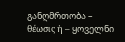განღმრთობა – θέωσις ἡ – ყოველნი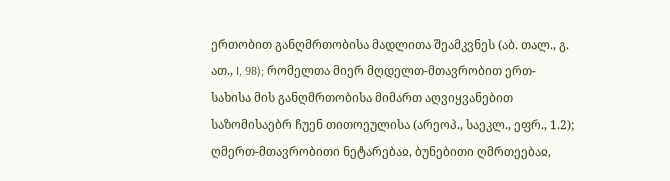ერთობით განღმრთობისა მადლითა შეამკვნეს (აბ. თალ., გ. ათ., I, 98); რომელთა მიერ მღდელთ-მთავრობით ერთ-სახისა მის განღმრთობისა მიმართ აღვიყვანებით საზომისაებრ ჩუენ თითოეულისა (არეოპ., საეკლ., ეფრ., 1.2); ღმერთ-მთავრობითი ნეტარებაჲ, ბუნებითი ღმრთეებაჲ,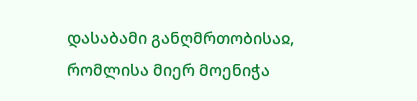დასაბამი განღმრთობისაჲ, რომლისა მიერ მოენიჭა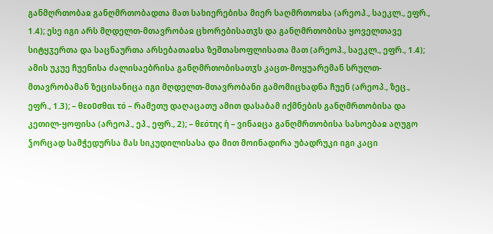განმღრთობაჲ განღმრთობადთა მათ სახიერებისა მიერ საღმრთოჲსა (არეოპ., საეკლ., ეფრ., 1.4); ესე იგი არს მღდელთ-მთავრობაჲ ცხორებისათჳს და განღმრთობისა ყოველთავე სიტყჳერთა და საცნაურთა არსებათაჲსა ზეშთასოფლისათა მათ (არეოპ., საეკლ., ეფრ., 1.4); ამის უკუე ჩუენისა ძალისაებრისა განღმრთობისათჳს კაცთ-მოყუარემან სრულთ-მთავრობამან ზეცისანიცა იგი მღდელთ-მთავრობანი გამომიცხადნა ჩუენ (არეოპ., ზეც., ეფრ., 1.3); – θεοῦσθαι τό – რამეთუ დაღაცათუ ამით დასაბამ იქმნების განღმრთობისა და კეთილ-ყოფისა (არეოპ., ეპ., ეფრ., 2); – θεότης ἡ – ვინაჲცა განღმრთობისა სასოებაჲ აღუგო ჴორცად სამჭედურსა მას სიკუდილისასა და მით მოინადირა უბადრუკი იგი კაცი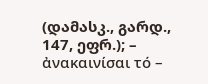(დამასკ., გარდ., 147, ეფრ.); – ἀνακαινίσαι τό –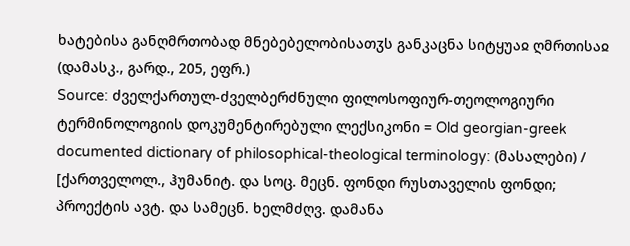ხატებისა განღმრთობად მნებებელობისათჳს განკაცნა სიტყუაჲ ღმრთისაჲ (დამასკ., გარდ., 205, ეფრ.)
Source: ძველქართულ-ძველბერძნული ფილოსოფიურ-თეოლოგიური ტერმინოლოგიის დოკუმენტირებული ლექსიკონი = Old georgian-greek documented dictionary of philosophical-theological terminology: (მასალები) / [ქართველოლ., ჰუმანიტ. და სოც. მეცნ. ფონდი რუსთაველის ფონდი; პროექტის ავტ. და სამეცნ. ხელმძღვ. დამანა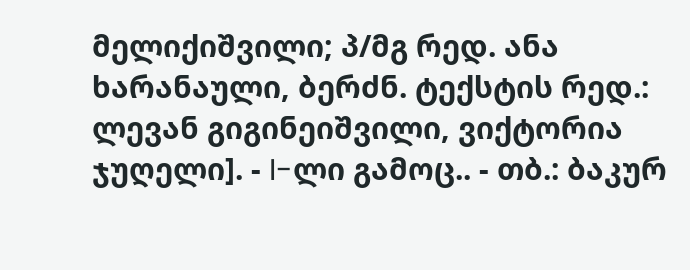მელიქიშვილი; პ/მგ რედ. ანა ხარანაული, ბერძნ. ტექსტის რედ.: ლევან გიგინეიშვილი, ვიქტორია ჯუღელი]. - I-ლი გამოც.. - თბ.: ბაკურ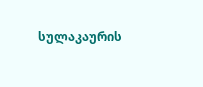სულაკაურის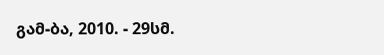გამ-ბა, 2010. - 29სმ.